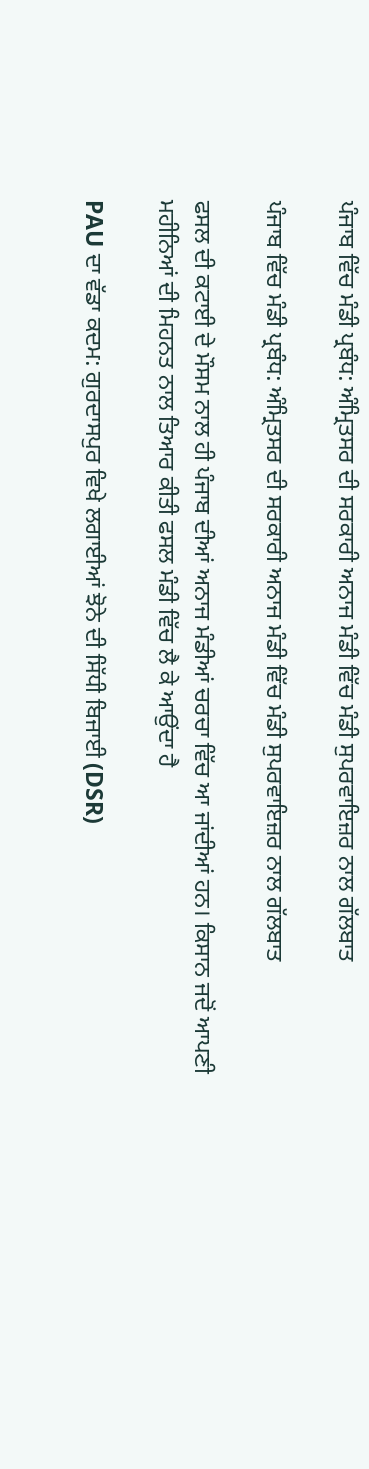ਪੰਜਾਬ ਵਿੱਚ ਮੰਡੀ ਪ੍ਰਬੰਧ: ਅੰਮ੍ਰਿਤਸਰ ਦੀ ਸਰਕਾਰੀ ਅਨਾਜ ਮੰਡੀ ਵਿੱਚ ਮੰਡੀ ਸੁਪਰਵਾਇਜ਼ਰ ਨਾਲ ਗੱਲਬਾਤ

ਪੰਜਾਬ ਵਿੱਚ ਮੰਡੀ ਪ੍ਰਬੰਧ: ਅੰਮ੍ਰਿਤਸਰ ਦੀ ਸਰਕਾਰੀ ਅਨਾਜ ਮੰਡੀ ਵਿੱਚ ਮੰਡੀ ਸੁਪਰਵਾਇਜ਼ਰ ਨਾਲ ਗੱਲਬਾਤ

ਫਸਲ ਦੀ ਕਟਾਈ ਦੇ ਮੌਸਮ ਨਾਲ ਹੀ ਪੰਜਾਬ ਦੀਆਂ ਅਨਾਜ ਮੰਡੀਆਂ ਚਰਚਾ ਵਿੱਚ ਆ ਜਾਂਦੀਆਂ ਹਨ। ਕਿਸਾਨ ਜਦੋਂ ਆਪਣੀ ਮਹੀਨਿਆਂ ਦੀ ਮਿਹਨਤ ਨਾਲ ਤਿਆਰ ਕੀਤੀ ਫਸਲ ਮੰਡੀ ਵਿੱਚ ਲੈ ਕੇ ਆਉਂਦਾ ਹੈ

PAU ਦਾ ਵੱਡਾ ਕਦਮ: ਗੁਰਦਾਸਪੁਰ ਵਿਖੇ ਲਗਾਈਆਂ ਝੋਨੇ ਦੀ ਸਿੱਧੀ ਬਿਜਾਈ (DSR)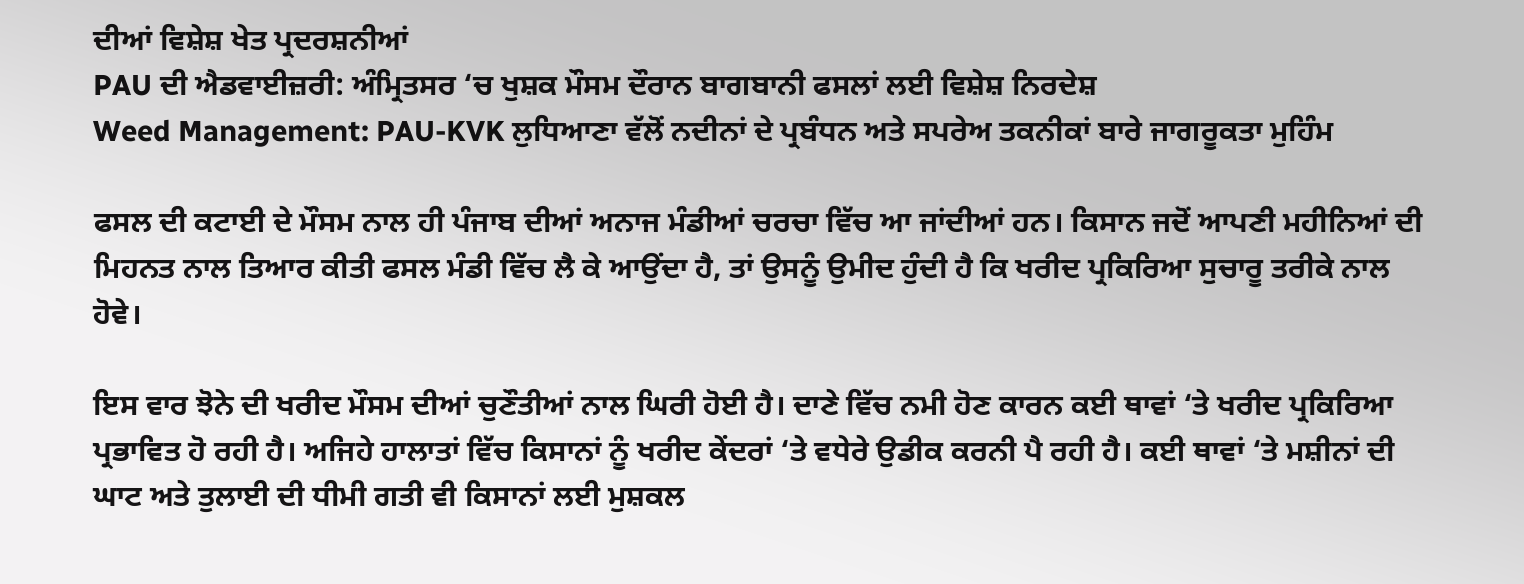ਦੀਆਂ ਵਿਸ਼ੇਸ਼ ਖੇਤ ਪ੍ਰਦਰਸ਼ਨੀਆਂ
PAU ਦੀ ਐਡਵਾਈਜ਼ਰੀ: ਅੰਮ੍ਰਿਤਸਰ ‘ਚ ਖੁਸ਼ਕ ਮੌਸਮ ਦੌਰਾਨ ਬਾਗਬਾਨੀ ਫਸਲਾਂ ਲਈ ਵਿਸ਼ੇਸ਼ ਨਿਰਦੇਸ਼
Weed Management: PAU-KVK ਲੁਧਿਆਣਾ ਵੱਲੋਂ ਨਦੀਨਾਂ ਦੇ ਪ੍ਰਬੰਧਨ ਅਤੇ ਸਪਰੇਅ ਤਕਨੀਕਾਂ ਬਾਰੇ ਜਾਗਰੂਕਤਾ ਮੁਹਿੰਮ

ਫਸਲ ਦੀ ਕਟਾਈ ਦੇ ਮੌਸਮ ਨਾਲ ਹੀ ਪੰਜਾਬ ਦੀਆਂ ਅਨਾਜ ਮੰਡੀਆਂ ਚਰਚਾ ਵਿੱਚ ਆ ਜਾਂਦੀਆਂ ਹਨ। ਕਿਸਾਨ ਜਦੋਂ ਆਪਣੀ ਮਹੀਨਿਆਂ ਦੀ ਮਿਹਨਤ ਨਾਲ ਤਿਆਰ ਕੀਤੀ ਫਸਲ ਮੰਡੀ ਵਿੱਚ ਲੈ ਕੇ ਆਉਂਦਾ ਹੈ, ਤਾਂ ਉਸਨੂੰ ਉਮੀਦ ਹੁੰਦੀ ਹੈ ਕਿ ਖਰੀਦ ਪ੍ਰਕਿਰਿਆ ਸੁਚਾਰੂ ਤਰੀਕੇ ਨਾਲ ਹੋਵੇ।

ਇਸ ਵਾਰ ਝੋਨੇ ਦੀ ਖਰੀਦ ਮੌਸਮ ਦੀਆਂ ਚੁਣੌਤੀਆਂ ਨਾਲ ਘਿਰੀ ਹੋਈ ਹੈ। ਦਾਣੇ ਵਿੱਚ ਨਮੀ ਹੋਣ ਕਾਰਨ ਕਈ ਥਾਵਾਂ ‘ਤੇ ਖਰੀਦ ਪ੍ਰਕਿਰਿਆ ਪ੍ਰਭਾਵਿਤ ਹੋ ਰਹੀ ਹੈ। ਅਜਿਹੇ ਹਾਲਾਤਾਂ ਵਿੱਚ ਕਿਸਾਨਾਂ ਨੂੰ ਖਰੀਦ ਕੇਂਦਰਾਂ ‘ਤੇ ਵਧੇਰੇ ਉਡੀਕ ਕਰਨੀ ਪੈ ਰਹੀ ਹੈ। ਕਈ ਥਾਵਾਂ ‘ਤੇ ਮਸ਼ੀਨਾਂ ਦੀ ਘਾਟ ਅਤੇ ਤੁਲਾਈ ਦੀ ਧੀਮੀ ਗਤੀ ਵੀ ਕਿਸਾਨਾਂ ਲਈ ਮੁਸ਼ਕਲ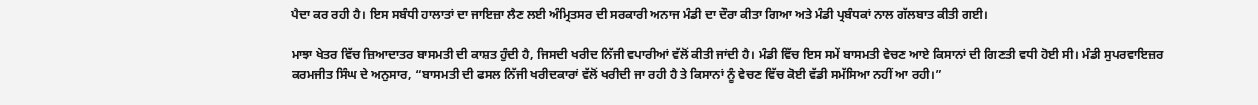ਪੈਦਾ ਕਰ ਰਹੀ ਹੈ। ਇਸ ਸਬੰਧੀ ਹਾਲਾਤਾਂ ਦਾ ਜਾਇਜ਼ਾ ਲੈਣ ਲਈ ਅੰਮ੍ਰਿਤਸਰ ਦੀ ਸਰਕਾਰੀ ਅਨਾਜ ਮੰਡੀ ਦਾ ਦੌਰਾ ਕੀਤਾ ਗਿਆ ਅਤੇ ਮੰਡੀ ਪ੍ਰਬੰਧਕਾਂ ਨਾਲ ਗੱਲਬਾਤ ਕੀਤੀ ਗਈ।

ਮਾਝਾ ਖੇਤਰ ਵਿੱਚ ਜ਼ਿਆਦਾਤਰ ਬਾਸਮਤੀ ਦੀ ਕਾਸ਼ਤ ਹੁੰਦੀ ਹੈ, ਜਿਸਦੀ ਖਰੀਦ ਨਿੱਜੀ ਵਪਾਰੀਆਂ ਵੱਲੋਂ ਕੀਤੀ ਜਾਂਦੀ ਹੈ। ਮੰਡੀ ਵਿੱਚ ਇਸ ਸਮੇਂ ਬਾਸਮਤੀ ਵੇਚਣ ਆਏ ਕਿਸਾਨਾਂ ਦੀ ਗਿਣਤੀ ਵਧੀ ਹੋਈ ਸੀ। ਮੰਡੀ ਸੁਪਰਵਾਇਜ਼ਰ ਕਰਮਜੀਤ ਸਿੰਘ ਦੇ ਅਨੁਸਾਰ, “ਬਾਸਮਤੀ ਦੀ ਫਸਲ ਨਿੱਜੀ ਖਰੀਦਕਾਰਾਂ ਵੱਲੋਂ ਖਰੀਦੀ ਜਾ ਰਹੀ ਹੈ ਤੇ ਕਿਸਾਨਾਂ ਨੂੰ ਵੇਚਣ ਵਿੱਚ ਕੋਈ ਵੱਡੀ ਸਮੱਸਿਆ ਨਹੀਂ ਆ ਰਹੀ।”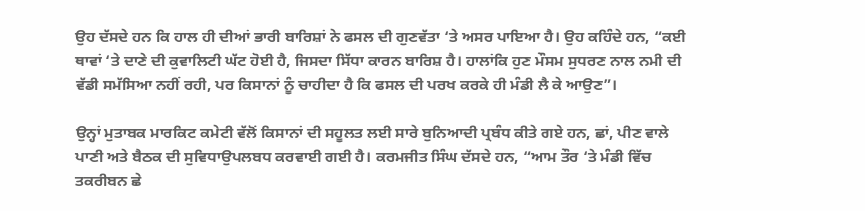ਉਹ ਦੱਸਦੇ ਹਨ ਕਿ ਹਾਲ ਹੀ ਦੀਆਂ ਭਾਰੀ ਬਾਰਿਸ਼ਾਂ ਨੇ ਫਸਲ ਦੀ ਗੁਣਵੱਤਾ ‘ਤੇ ਅਸਰ ਪਾਇਆ ਹੈ। ਉਹ ਕਹਿੰਦੇ ਹਨ, “ਕਈ ਥਾਵਾਂ ‘ਤੇ ਦਾਣੇ ਦੀ ਕੁਵਾਲਿਟੀ ਘੱਟ ਹੋਈ ਹੈ, ਜਿਸਦਾ ਸਿੱਧਾ ਕਾਰਨ ਬਾਰਿਸ਼ ਹੈ। ਹਾਲਾਂਕਿ ਹੁਣ ਮੌਸਮ ਸੁਧਰਣ ਨਾਲ ਨਮੀ ਦੀ ਵੱਡੀ ਸਮੱਸਿਆ ਨਹੀਂ ਰਹੀ, ਪਰ ਕਿਸਾਨਾਂ ਨੂੰ ਚਾਹੀਦਾ ਹੈ ਕਿ ਫਸਲ ਦੀ ਪਰਖ ਕਰਕੇ ਹੀ ਮੰਡੀ ਲੈ ਕੇ ਆਉਣ”।

ਉਨ੍ਹਾਂ ਮੁਤਾਬਕ ਮਾਰਕਿਟ ਕਮੇਟੀ ਵੱਲੋਂ ਕਿਸਾਨਾਂ ਦੀ ਸਹੂਲਤ ਲਈ ਸਾਰੇ ਬੁਨਿਆਦੀ ਪ੍ਰਬੰਧ ਕੀਤੇ ਗਏ ਹਨ, ਛਾਂ, ਪੀਣ ਵਾਲੇ ਪਾਣੀ ਅਤੇ ਬੈਠਕ ਦੀ ਸੁਵਿਧਾਉਪਲਬਧ ਕਰਵਾਈ ਗਈ ਹੈ। ਕਰਮਜੀਤ ਸਿੰਘ ਦੱਸਦੇ ਹਨ, “ਆਮ ਤੌਰ ‘ਤੇ ਮੰਡੀ ਵਿੱਚ ਤਕਰੀਬਨ ਛੇ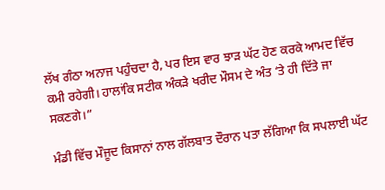ਲੱਖ ਗੰਠਾ ਅਨਾਜ ਪਹੁੰਚਦਾ ਹੈ, ਪਰ ਇਸ ਵਾਰ ਝਾੜ ਘੱਟ ਹੋਣ ਕਰਕੇ ਆਮਦ ਵਿੱਚ ਕਮੀ ਰਹੇਗੀ। ਹਾਲਾਂਕਿ ਸਟੀਕ ਅੰਕੜੇ ਖਰੀਦ ਮੌਸਮ ਦੇ ਅੰਤ ‘ਤੇ ਹੀ ਦਿੱਤੇ ਜਾ ਸਕਣਗੇ।”

ਮੰਡੀ ਵਿੱਚ ਮੌਜੂਦ ਕਿਸਾਨਾਂ ਨਾਲ ਗੱਲਬਾਤ ਦੌਰਾਨ ਪਤਾ ਲੱਗਿਆ ਕਿ ਸਪਲਾਈ ਘੱਟ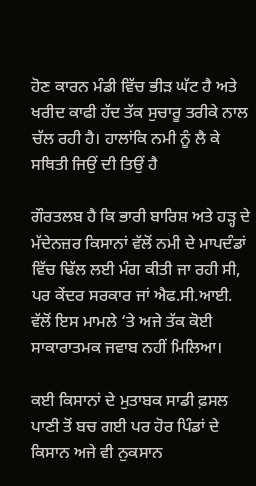ਹੋਣ ਕਾਰਨ ਮੰਡੀ ਵਿੱਚ ਭੀੜ ਘੱਟ ਹੈ ਅਤੇ ਖਰੀਦ ਕਾਫੀ ਹੱਦ ਤੱਕ ਸੁਚਾਰੂ ਤਰੀਕੇ ਨਾਲ ਚੱਲ ਰਹੀ ਹੈ। ਹਾਲਾਂਕਿ ਨਮੀ ਨੂੰ ਲੈ ਕੇ ਸਥਿਤੀ ਜਿਉਂ ਦੀ ਤਿਉਂ ਹੈ

ਗੌਰਤਲਬ ਹੈ ਕਿ ਭਾਰੀ ਬਾਰਿਸ਼ ਅਤੇ ਹੜ੍ਹ ਦੇ ਮੱਦੇਨਜ਼ਰ ਕਿਸਾਨਾਂ ਵੱਲੋਂ ਨਮੀ ਦੇ ਮਾਪਦੰਡਾਂ ਵਿੱਚ ਢਿੱਲ ਲਈ ਮੰਗ ਕੀਤੀ ਜਾ ਰਹੀ ਸੀ, ਪਰ ਕੇਂਦਰ ਸਰਕਾਰ ਜਾਂ ਐਫ.ਸੀ.ਆਈ. ਵੱਲੋਂ ਇਸ ਮਾਮਲੇ ‘ਤੇ ਅਜੇ ਤੱਕ ਕੋਈ ਸਾਕਾਰਾਤਮਕ ਜਵਾਬ ਨਹੀਂ ਮਿਲਿਆ।

ਕਈ ਕਿਸਾਨਾਂ ਦੇ ਮੁਤਾਬਕ ਸਾਡੀ ਫ਼ਸਲ ਪਾਣੀ ਤੋਂ ਬਚ ਗਈ ਪਰ ਹੋਰ ਪਿੰਡਾਂ ਦੇ ਕਿਸਾਨ ਅਜੇ ਵੀ ਨੁਕਸਾਨ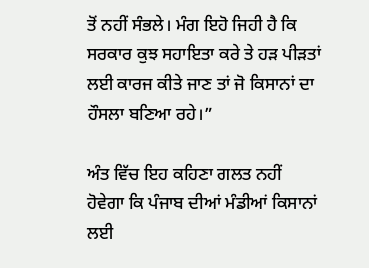ਤੋਂ ਨਹੀਂ ਸੰਭਲੇ। ਮੰਗ ਇਹੋ ਜਿਹੀ ਹੈ ਕਿ ਸਰਕਾਰ ਕੁਝ ਸਹਾਇਤਾ ਕਰੇ ਤੇ ਹੜ ਪੀੜਤਾਂ ਲਈ ਕਾਰਜ ਕੀਤੇ ਜਾਣ ਤਾਂ ਜੋ ਕਿਸਾਨਾਂ ਦਾ ਹੌਸਲਾ ਬਣਿਆ ਰਹੇ।”

ਅੰਤ ਵਿੱਚ ਇਹ ਕਹਿਣਾ ਗਲਤ ਨਹੀਂ ਹੋਵੇਗਾ ਕਿ ਪੰਜਾਬ ਦੀਆਂ ਮੰਡੀਆਂ ਕਿਸਾਨਾਂ ਲਈ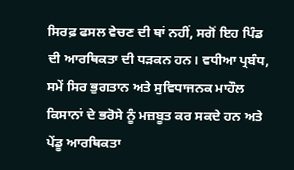ਸਿਰਫ਼ ਫਸਲ ਵੇਚਣ ਦੀ ਥਾਂ ਨਹੀਂ, ਸਗੋਂ ਇਹ ਪਿੰਡ ਦੀ ਆਰਥਿਕਤਾ ਦੀ ਧੜਕਨ ਹਨ। ਵਧੀਆ ਪ੍ਰਬੰਧ, ਸਮੇਂ ਸਿਰ ਭੁਗਤਾਨ ਅਤੇ ਸੁਵਿਧਾਜਨਕ ਮਾਹੌਲ ਕਿਸਾਨਾਂ ਦੇ ਭਰੋਸੇ ਨੂੰ ਮਜ਼ਬੂਤ ਕਰ ਸਕਦੇ ਹਨ ਅਤੇ ਪੇਂਡੂ ਆਰਥਿਕਤਾ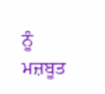ਨੂੰ ਮਜ਼ਬੂਤ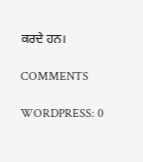ਕਰਦੇ ਹਨ।

COMMENTS

WORDPRESS: 0